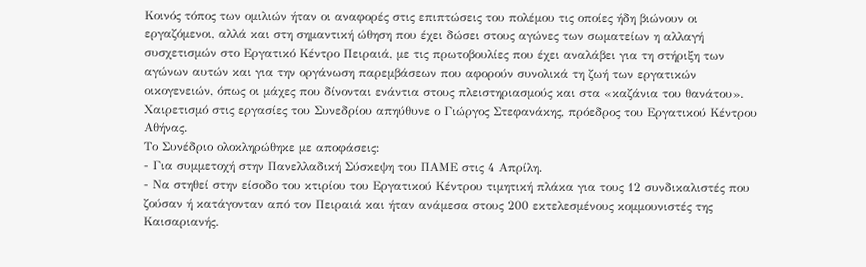Κοινός τόπος των ομιλιών ήταν οι αναφορές στις επιπτώσεις του πολέμου τις οποίες ήδη βιώνουν οι εργαζόμενοι, αλλά και στη σημαντική ώθηση που έχει δώσει στους αγώνες των σωματείων η αλλαγή συσχετισμών στο Εργατικό Κέντρο Πειραιά, με τις πρωτοβουλίες που έχει αναλάβει για τη στήριξη των αγώνων αυτών και για την οργάνωση παρεμβάσεων που αφορούν συνολικά τη ζωή των εργατικών οικογενειών, όπως οι μάχες που δίνονται ενάντια στους πλειστηριασμούς και στα «καζάνια του θανάτου». Χαιρετισμό στις εργασίες του Συνεδρίου απηύθυνε ο Γιώργος Στεφανάκης, πρόεδρος του Εργατικού Κέντρου Αθήνας.
Το Συνέδριο ολοκληρώθηκε με αποφάσεις:
- Για συμμετοχή στην Πανελλαδική Σύσκεψη του ΠΑΜΕ στις 4 Απρίλη.
- Να στηθεί στην είσοδο του κτιρίου του Εργατικού Κέντρου τιμητική πλάκα για τους 12 συνδικαλιστές που ζούσαν ή κατάγονταν από τον Πειραιά και ήταν ανάμεσα στους 200 εκτελεσμένους κομμουνιστές της Καισαριανής.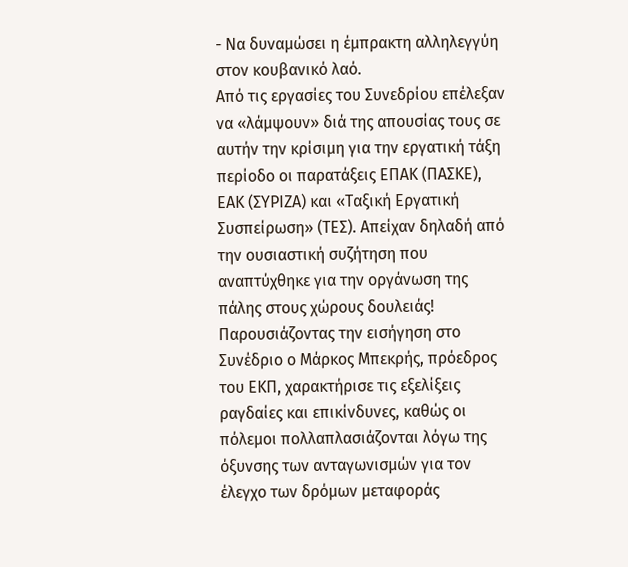- Να δυναμώσει η έμπρακτη αλληλεγγύη στον κουβανικό λαό.
Από τις εργασίες του Συνεδρίου επέλεξαν να «λάμψουν» διά της απουσίας τους σε αυτήν την κρίσιμη για την εργατική τάξη περίοδο οι παρατάξεις ΕΠΑΚ (ΠΑΣΚΕ), ΕΑΚ (ΣΥΡΙΖΑ) και «Ταξική Εργατική Συσπείρωση» (ΤΕΣ). Απείχαν δηλαδή από την ουσιαστική συζήτηση που αναπτύχθηκε για την οργάνωση της πάλης στους χώρους δουλειάς!
Παρουσιάζοντας την εισήγηση στο Συνέδριο ο Μάρκος Μπεκρής, πρόεδρος του ΕΚΠ, χαρακτήρισε τις εξελίξεις ραγδαίες και επικίνδυνες, καθώς οι πόλεμοι πολλαπλασιάζονται λόγω της όξυνσης των ανταγωνισμών για τον έλεγχο των δρόμων μεταφοράς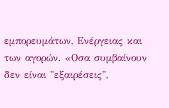εμπορευμάτων, Ενέργειας και των αγορών. «Οσα συμβαίνουν δεν είναι "εξαιρέσεις",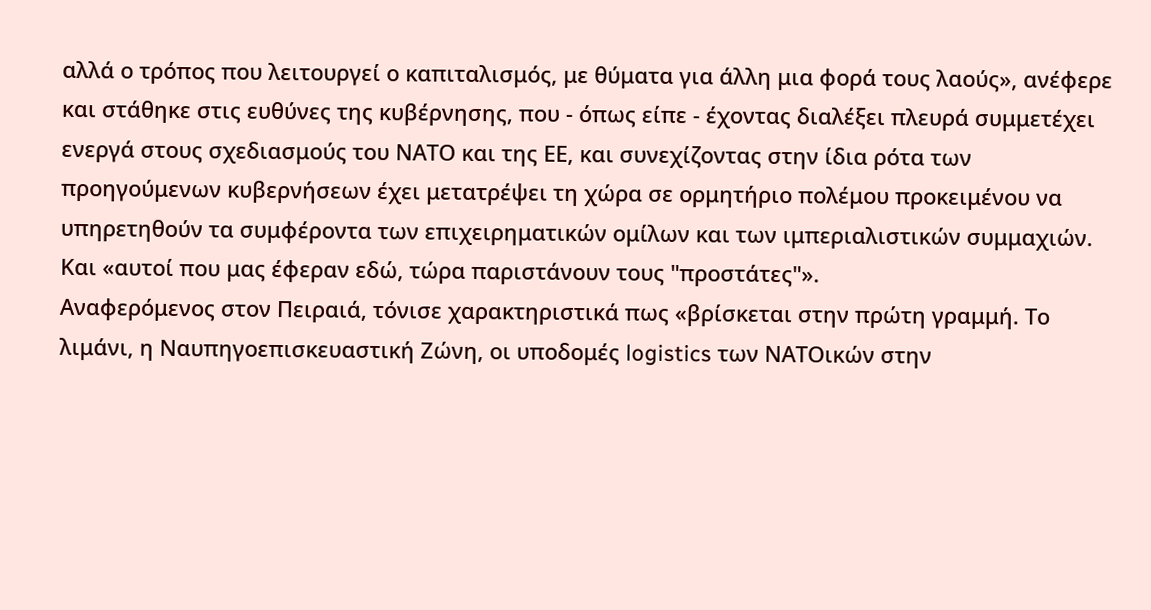αλλά ο τρόπος που λειτουργεί ο καπιταλισμός, με θύματα για άλλη μια φορά τους λαούς», ανέφερε και στάθηκε στις ευθύνες της κυβέρνησης, που - όπως είπε - έχοντας διαλέξει πλευρά συμμετέχει ενεργά στους σχεδιασμούς του ΝΑΤΟ και της ΕΕ, και συνεχίζοντας στην ίδια ρότα των προηγούμενων κυβερνήσεων έχει μετατρέψει τη χώρα σε ορμητήριο πολέμου προκειμένου να υπηρετηθούν τα συμφέροντα των επιχειρηματικών ομίλων και των ιμπεριαλιστικών συμμαχιών. Και «αυτοί που μας έφεραν εδώ, τώρα παριστάνουν τους "προστάτες"».
Αναφερόμενος στον Πειραιά, τόνισε χαρακτηριστικά πως «βρίσκεται στην πρώτη γραμμή. Το λιμάνι, η Ναυπηγοεπισκευαστική Ζώνη, οι υποδομές logistics των ΝΑΤΟικών στην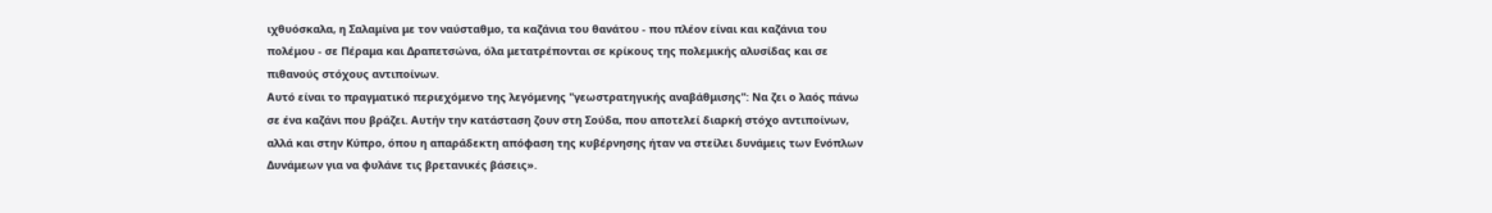ιχθυόσκαλα, η Σαλαμίνα με τον ναύσταθμο, τα καζάνια του θανάτου - που πλέον είναι και καζάνια του πολέμου - σε Πέραμα και Δραπετσώνα, όλα μετατρέπονται σε κρίκους της πολεμικής αλυσίδας και σε πιθανούς στόχους αντιποίνων.
Αυτό είναι το πραγματικό περιεχόμενο της λεγόμενης "γεωστρατηγικής αναβάθμισης": Να ζει ο λαός πάνω σε ένα καζάνι που βράζει. Αυτήν την κατάσταση ζουν στη Σούδα, που αποτελεί διαρκή στόχο αντιποίνων, αλλά και στην Κύπρο, όπου η απαράδεκτη απόφαση της κυβέρνησης ήταν να στείλει δυνάμεις των Ενόπλων Δυνάμεων για να φυλάνε τις βρετανικές βάσεις».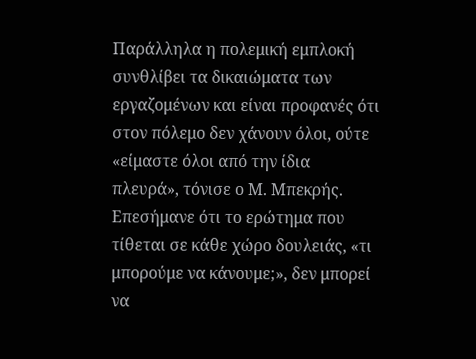Παράλληλα η πολεμική εμπλοκή συνθλίβει τα δικαιώματα των εργαζομένων και είναι προφανές ότι στον πόλεμο δεν χάνουν όλοι, ούτε «είμαστε όλοι από την ίδια πλευρά», τόνισε ο Μ. Μπεκρής.
Επεσήμανε ότι το ερώτημα που τίθεται σε κάθε χώρο δουλειάς, «τι μπορούμε να κάνουμε;», δεν μπορεί να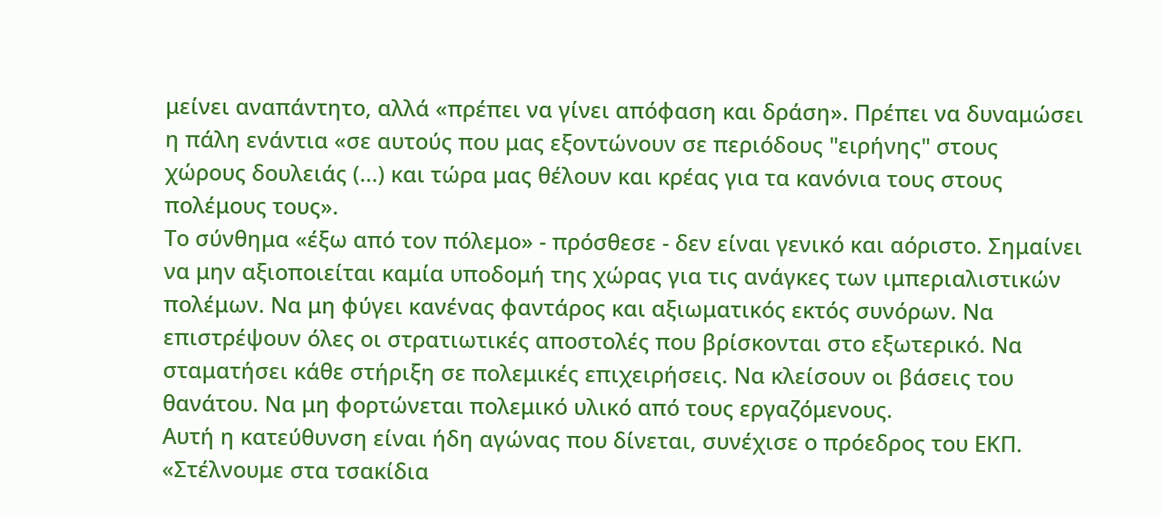μείνει αναπάντητο, αλλά «πρέπει να γίνει απόφαση και δράση». Πρέπει να δυναμώσει η πάλη ενάντια «σε αυτούς που μας εξοντώνουν σε περιόδους "ειρήνης" στους χώρους δουλειάς (...) και τώρα μας θέλουν και κρέας για τα κανόνια τους στους πολέμους τους».
Το σύνθημα «έξω από τον πόλεμο» - πρόσθεσε - δεν είναι γενικό και αόριστο. Σημαίνει να μην αξιοποιείται καμία υποδομή της χώρας για τις ανάγκες των ιμπεριαλιστικών πολέμων. Να μη φύγει κανένας φαντάρος και αξιωματικός εκτός συνόρων. Να επιστρέψουν όλες οι στρατιωτικές αποστολές που βρίσκονται στο εξωτερικό. Να σταματήσει κάθε στήριξη σε πολεμικές επιχειρήσεις. Να κλείσουν οι βάσεις του θανάτου. Να μη φορτώνεται πολεμικό υλικό από τους εργαζόμενους.
Αυτή η κατεύθυνση είναι ήδη αγώνας που δίνεται, συνέχισε ο πρόεδρος του ΕΚΠ. «Στέλνουμε στα τσακίδια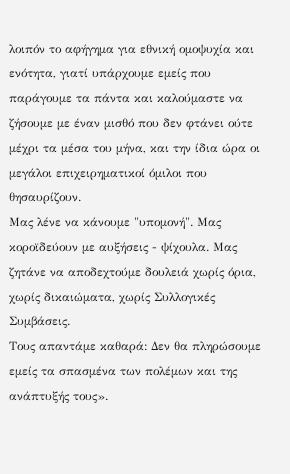λοιπόν το αφήγημα για εθνική ομοψυχία και ενότητα, γιατί υπάρχουμε εμείς που παράγουμε τα πάντα και καλούμαστε να ζήσουμε με έναν μισθό που δεν φτάνει ούτε μέχρι τα μέσα του μήνα, και την ίδια ώρα οι μεγάλοι επιχειρηματικοί όμιλοι που θησαυρίζουν.
Μας λένε να κάνουμε "υπομονή". Μας κοροϊδεύουν με αυξήσεις - ψίχουλα. Μας ζητάνε να αποδεχτούμε δουλειά χωρίς όρια, χωρίς δικαιώματα, χωρίς Συλλογικές Συμβάσεις.
Τους απαντάμε καθαρά: Δεν θα πληρώσουμε εμείς τα σπασμένα των πολέμων και της ανάπτυξής τους».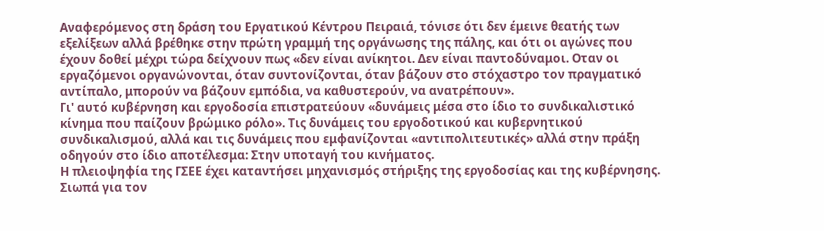Αναφερόμενος στη δράση του Εργατικού Κέντρου Πειραιά, τόνισε ότι δεν έμεινε θεατής των εξελίξεων αλλά βρέθηκε στην πρώτη γραμμή της οργάνωσης της πάλης, και ότι οι αγώνες που έχουν δοθεί μέχρι τώρα δείχνουν πως «δεν είναι ανίκητοι. Δεν είναι παντοδύναμοι. Οταν οι εργαζόμενοι οργανώνονται, όταν συντονίζονται, όταν βάζουν στο στόχαστρο τον πραγματικό αντίπαλο, μπορούν να βάζουν εμπόδια, να καθυστερούν, να ανατρέπουν».
Γι' αυτό κυβέρνηση και εργοδοσία επιστρατεύουν «δυνάμεις μέσα στο ίδιο το συνδικαλιστικό κίνημα που παίζουν βρώμικο ρόλο». Τις δυνάμεις του εργοδοτικού και κυβερνητικού συνδικαλισμού, αλλά και τις δυνάμεις που εμφανίζονται «αντιπολιτευτικές» αλλά στην πράξη οδηγούν στο ίδιο αποτέλεσμα: Στην υποταγή του κινήματος.
Η πλειοψηφία της ΓΣΕΕ έχει καταντήσει μηχανισμός στήριξης της εργοδοσίας και της κυβέρνησης. Σιωπά για τον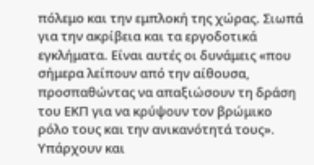πόλεμο και την εμπλοκή της χώρας. Σιωπά για την ακρίβεια και τα εργοδοτικά εγκλήματα. Είναι αυτές οι δυνάμεις «που σήμερα λείπουν από την αίθουσα, προσπαθώντας να απαξιώσουν τη δράση του ΕΚΠ για να κρύψουν τον βρώμικο ρόλο τους και την ανικανότητά τους».
Υπάρχουν και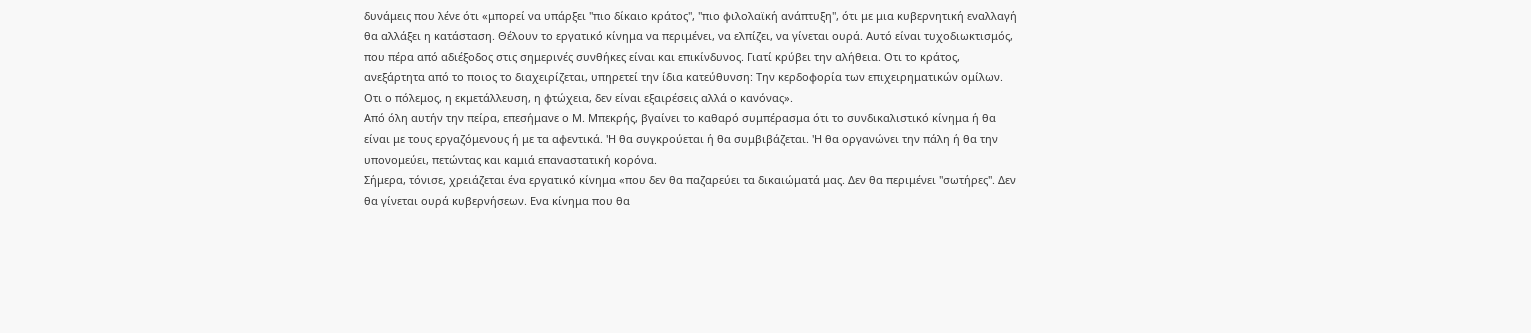δυνάμεις που λένε ότι «μπορεί να υπάρξει "πιο δίκαιο κράτος", "πιο φιλολαϊκή ανάπτυξη", ότι με μια κυβερνητική εναλλαγή θα αλλάξει η κατάσταση. Θέλουν το εργατικό κίνημα να περιμένει, να ελπίζει, να γίνεται ουρά. Αυτό είναι τυχοδιωκτισμός, που πέρα από αδιέξοδος στις σημερινές συνθήκες είναι και επικίνδυνος. Γιατί κρύβει την αλήθεια. Οτι το κράτος, ανεξάρτητα από το ποιος το διαχειρίζεται, υπηρετεί την ίδια κατεύθυνση: Την κερδοφορία των επιχειρηματικών ομίλων. Οτι ο πόλεμος, η εκμετάλλευση, η φτώχεια, δεν είναι εξαιρέσεις αλλά ο κανόνας».
Από όλη αυτήν την πείρα, επεσήμανε ο Μ. Μπεκρής, βγαίνει το καθαρό συμπέρασμα ότι το συνδικαλιστικό κίνημα ή θα είναι με τους εργαζόμενους ή με τα αφεντικά. 'Η θα συγκρούεται ή θα συμβιβάζεται. 'Η θα οργανώνει την πάλη ή θα την υπονομεύει, πετώντας και καμιά επαναστατική κορόνα.
Σήμερα, τόνισε, χρειάζεται ένα εργατικό κίνημα «που δεν θα παζαρεύει τα δικαιώματά μας. Δεν θα περιμένει "σωτήρες". Δεν θα γίνεται ουρά κυβερνήσεων. Ενα κίνημα που θα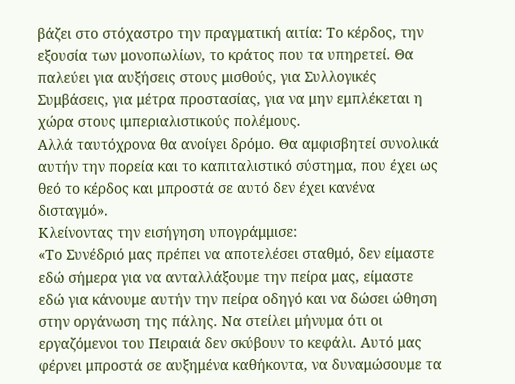βάζει στο στόχαστρο την πραγματική αιτία: Το κέρδος, την εξουσία των μονοπωλίων, το κράτος που τα υπηρετεί. Θα παλεύει για αυξήσεις στους μισθούς, για Συλλογικές Συμβάσεις, για μέτρα προστασίας, για να μην εμπλέκεται η χώρα στους ιμπεριαλιστικούς πολέμους.
Αλλά ταυτόχρονα θα ανοίγει δρόμο. Θα αμφισβητεί συνολικά αυτήν την πορεία και το καπιταλιστικό σύστημα, που έχει ως θεό το κέρδος και μπροστά σε αυτό δεν έχει κανένα δισταγμό».
Κλείνοντας την εισήγηση υπογράμμισε:
«Το Συνέδριό μας πρέπει να αποτελέσει σταθμό, δεν είμαστε εδώ σήμερα για να ανταλλάξουμε την πείρα μας, είμαστε εδώ για κάνουμε αυτήν την πείρα οδηγό και να δώσει ώθηση στην οργάνωση της πάλης. Να στείλει μήνυμα ότι οι εργαζόμενοι του Πειραιά δεν σκύβουν το κεφάλι. Αυτό μας φέρνει μπροστά σε αυξημένα καθήκοντα, να δυναμώσουμε τα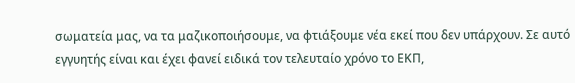σωματεία μας, να τα μαζικοποιήσουμε, να φτιάξουμε νέα εκεί που δεν υπάρχουν. Σε αυτό εγγυητής είναι και έχει φανεί ειδικά τον τελευταίο χρόνο το ΕΚΠ,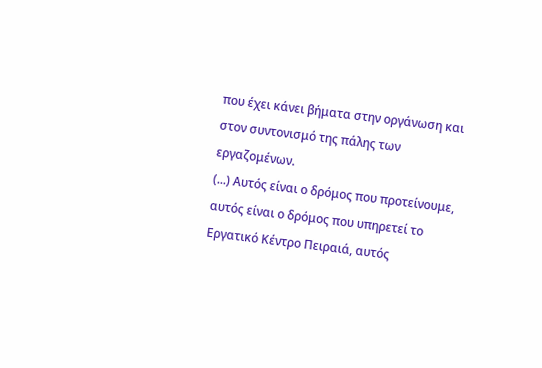που έχει κάνει βήματα στην οργάνωση και στον συντονισμό της πάλης των εργαζομένων.
(...) Αυτός είναι ο δρόμος που προτείνουμε, αυτός είναι ο δρόμος που υπηρετεί το Εργατικό Κέντρο Πειραιά, αυτός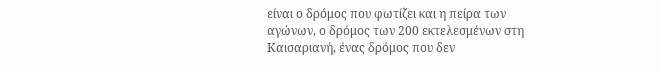είναι ο δρόμος που φωτίζει και η πείρα των αγώνων, ο δρόμος των 200 εκτελεσμένων στη Καισαριανή, ένας δρόμος που δεν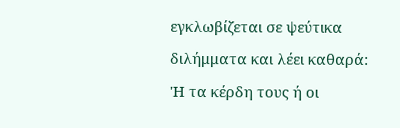εγκλωβίζεται σε ψεύτικα διλήμματα και λέει καθαρά:
'Η τα κέρδη τους ή οι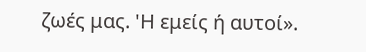ζωές μας. 'Η εμείς ή αυτοί».